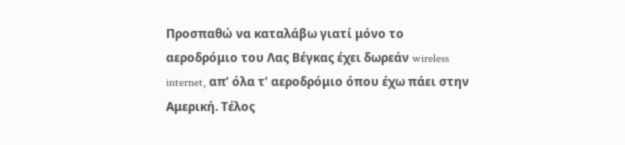Προσπαθώ να καταλάβω γιατί μόνο το αεροδρόμιο του Λας Βέγκας έχει δωρεάν wireless internet, απ’ όλα τ’ αεροδρόμιο όπου έχω πάει στην Αμερική. Τέλος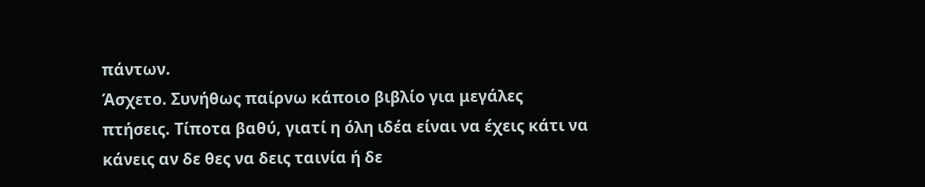πάντων.
Άσχετο. Συνήθως παίρνω κάποιο βιβλίο για μεγάλες πτήσεις. Τίποτα βαθύ, γιατί η όλη ιδέα είναι να έχεις κάτι να κάνεις αν δε θες να δεις ταινία ή δε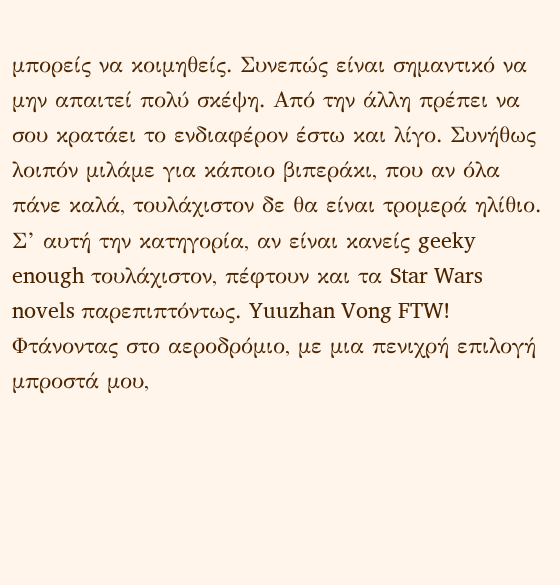μπορείς να κοιμηθείς. Συνεπώς είναι σημαντικό να μην απαιτεί πολύ σκέψη. Από την άλλη πρέπει να σου κρατάει το ενδιαφέρον έστω και λίγο. Συνήθως λοιπόν μιλάμε για κάποιο βιπεράκι, που αν όλα πάνε καλά, τουλάχιστον δε θα είναι τρομερά ηλίθιο. Σ’ αυτή την κατηγορία, αν είναι κανείς geeky enough τουλάχιστον, πέφτουν και τα Star Wars novels παρεπιπτόντως. Yuuzhan Vong FTW!
Φτάνοντας στο αεροδρόμιο, με μια πενιχρή επιλογή μπροστά μου,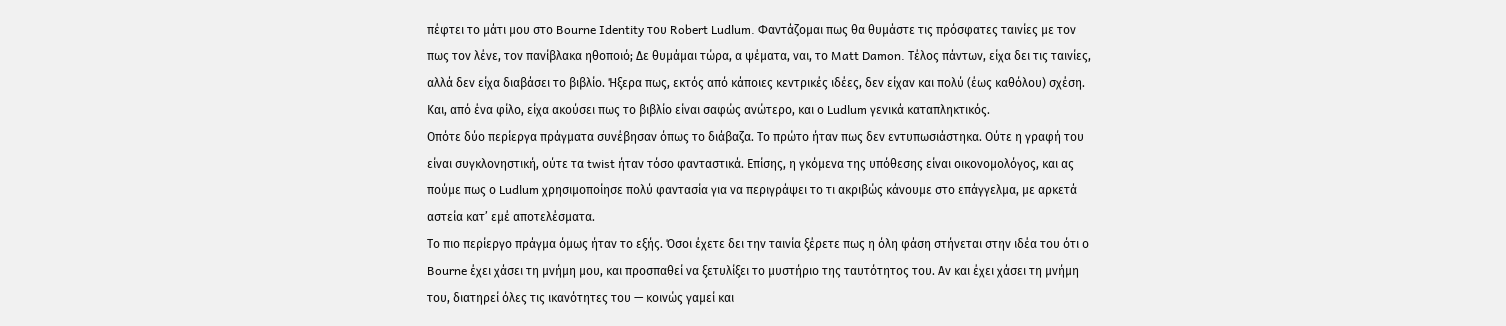πέφτει το μάτι μου στο Bourne Identity του Robert Ludlum. Φαντάζομαι πως θα θυμάστε τις πρόσφατες ταινίες με τον πως τον λένε, τον πανίβλακα ηθοποιό; Δε θυμάμαι τώρα, α ψέματα, ναι, το Matt Damon. Τέλος πάντων, είχα δει τις ταινίες, αλλά δεν είχα διαβάσει το βιβλίο. Ήξερα πως, εκτός από κάποιες κεντρικές ιδέες, δεν είχαν και πολύ (έως καθόλου) σχέση. Και, από ένα φίλο, είχα ακούσει πως το βιβλίο είναι σαφώς ανώτερο, και ο Ludlum γενικά καταπληκτικός.
Οπότε δύο περίεργα πράγματα συνέβησαν όπως το διάβαζα. Το πρώτο ήταν πως δεν εντυπωσιάστηκα. Ούτε η γραφή του είναι συγκλονηστική, ούτε τα twist ήταν τόσο φανταστικά. Επίσης, η γκόμενα της υπόθεσης είναι οικονομολόγος, και ας πούμε πως ο Ludlum χρησιμοποίησε πολύ φαντασία για να περιγράψει το τι ακριβώς κάνουμε στο επάγγελμα, με αρκετά αστεία κατ’ εμέ αποτελέσματα.
Το πιο περίεργο πράγμα όμως ήταν το εξής. Όσοι έχετε δει την ταινία ξέρετε πως η όλη φάση στήνεται στην ιδέα του ότι ο Bourne έχει χάσει τη μνήμη μου, και προσπαθεί να ξετυλίξει το μυστήριο της ταυτότητος του. Αν και έχει χάσει τη μνήμη του, διατηρεί όλες τις ικανότητες του — κοινώς γαμεί και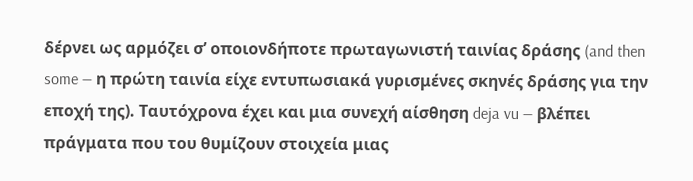δέρνει ως αρμόζει σ’ οποιονδήποτε πρωταγωνιστή ταινίας δράσης (and then some — η πρώτη ταινία είχε εντυπωσιακά γυρισμένες σκηνές δράσης για την εποχή της). Ταυτόχρονα έχει και μια συνεχή αίσθηση deja vu — βλέπει πράγματα που του θυμίζουν στοιχεία μιας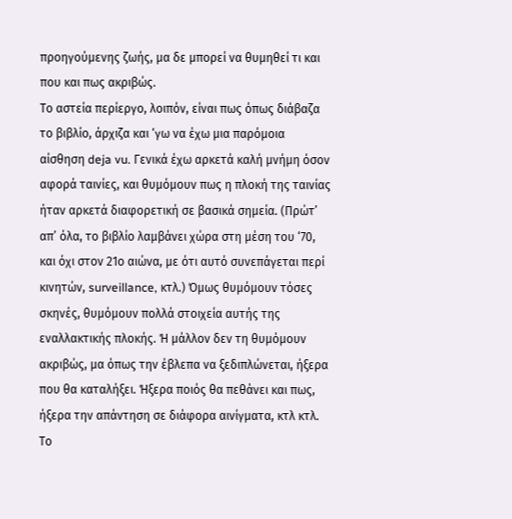προηγούμενης ζωής, μα δε μπορεί να θυμηθεί τι και που και πως ακριβώς.
Το αστεία περίεργο, λοιπόν, είναι πως όπως διάβαζα το βιβλίο, άρχιζα και ‘γω να έχω μια παρόμοια αίσθηση deja vu. Γενικά έχω αρκετά καλή μνήμη όσον αφορά ταινίες, και θυμόμουν πως η πλοκή της ταινίας ήταν αρκετά διαφορετική σε βασικά σημεία. (Πρώτ’ απ’ όλα, το βιβλίο λαμβάνει χώρα στη μέση του ‘70, και όχι στον 21ο αιώνα, με ότι αυτό συνεπάγεται περί κινητών, surveillance, κτλ.) Όμως θυμόμουν τόσες σκηνές, θυμόμουν πολλά στοιχεία αυτής της εναλλακτικής πλοκής. Ή μάλλον δεν τη θυμόμουν ακριβώς, μα όπως την έβλεπα να ξεδιπλώνεται, ήξερα που θα καταλήξει. Ήξερα ποιός θα πεθάνει και πως, ήξερα την απάντηση σε διάφορα αινίγματα, κτλ κτλ. Το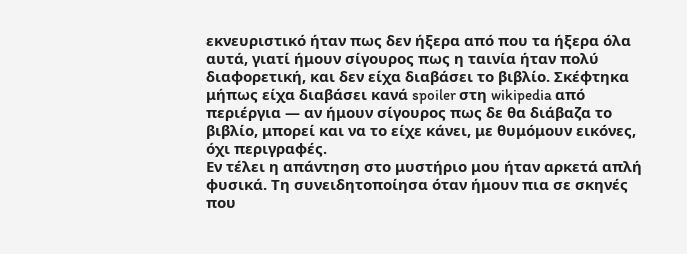εκνευριστικό ήταν πως δεν ήξερα από που τα ήξερα όλα αυτά, γιατί ήμουν σίγουρος πως η ταινία ήταν πολύ διαφορετική, και δεν είχα διαβάσει το βιβλίο. Σκέφτηκα μήπως είχα διαβάσει κανά spoiler στη wikipedia από περιέργια — αν ήμουν σίγουρος πως δε θα διάβαζα το βιβλίο, μπορεί και να το είχε κάνει, με θυμόμουν εικόνες, όχι περιγραφές.
Εν τέλει η απάντηση στο μυστήριο μου ήταν αρκετά απλή φυσικά. Τη συνειδητοποίησα όταν ήμουν πια σε σκηνές που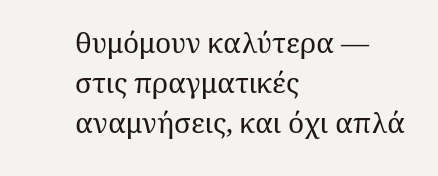θυμόμουν καλύτερα — στις πραγματικές αναμνήσεις, και όχι απλά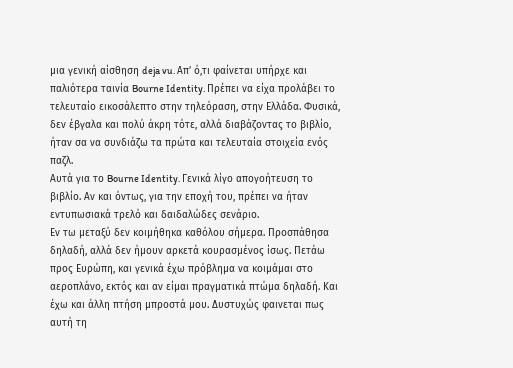μια γενική αίσθηση deja vu. Απ’ ό,τι φαίνεται υπήρχε και παλιότερα ταινία Bourne Identity. Πρέπει να είχα προλάβει το τελευταίο εικοσάλεπτο στην τηλεόραση, στην Ελλάδα. Φυσικά, δεν έβγαλα και πολύ άκρη τότε, αλλά διαβάζοντας το βιβλίο, ήταν σα να συνδιάζω τα πρώτα και τελευταία στοιχεία ενός παζλ.
Αυτά για το Bourne Identity. Γενικά λίγο απογοήτευση το βιβλίο. Αν και όντως, για την εποχή του, πρέπει να ήταν εντυπωσιακά τρελό και δαιδαλώδες σενάριο.
Εν τω μεταξύ δεν κοιμήθηκα καθόλου σήμερα. Προσπάθησα δηλαδή, αλλά δεν ήμουν αρκετά κουρασμένος ίσως. Πετάω προς Ευρώπη, και γενικά έχω πρόβλημα να κοιμάμαι στο αεροπλάνο, εκτός και αν είμαι πραγματικά πτώμα δηλαδή. Και έχω και άλλη πτήση μπροστά μου. Δυστυχώς φαινεται πως αυτή τη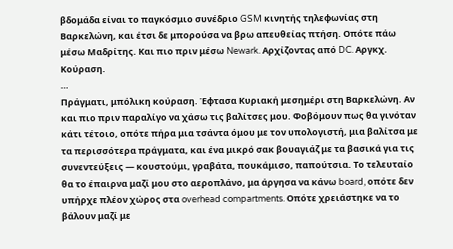βδομάδα είναι το παγκόσμιο συνέδριο GSM κινητής τηλεφωνίας στη Βαρκελώνη, και έτσι δε μπορούσα να βρω απευθείας πτήση. Οπότε πάω μέσω Μαδρίτης. Και πιο πριν μέσω Newark. Αρχίζοντας από DC. Αργκχ. Κούραση.
…
Πράγματι, μπόλικη κούραση. Έφτασα Κυριακή μεσημέρι στη Βαρκελώνη. Αν και πιο πριν παραλίγο να χάσω τις βαλίτσες μου. Φοβόμουν πως θα γινόταν κάτι τέτοιο, οπότε πήρα μια τσάντα όμου με τον υπολογιστή, μια βαλίτσα με τα περισσότερα πράγματα, και ένα μικρό σακ βουαγιάζ με τα βασικά για τις συνεντεύξεις — κουστούμι, γραβάτα, πουκάμισο, παπούτσια. Το τελευταίο θα το έπαιρνα μαζί μου στο αεροπλάνο, μα άργησα να κάνω board, οπότε δεν υπήρχε πλέον χώρος στα overhead compartments. Οπότε χρειάστηκε να το βάλουν μαζί με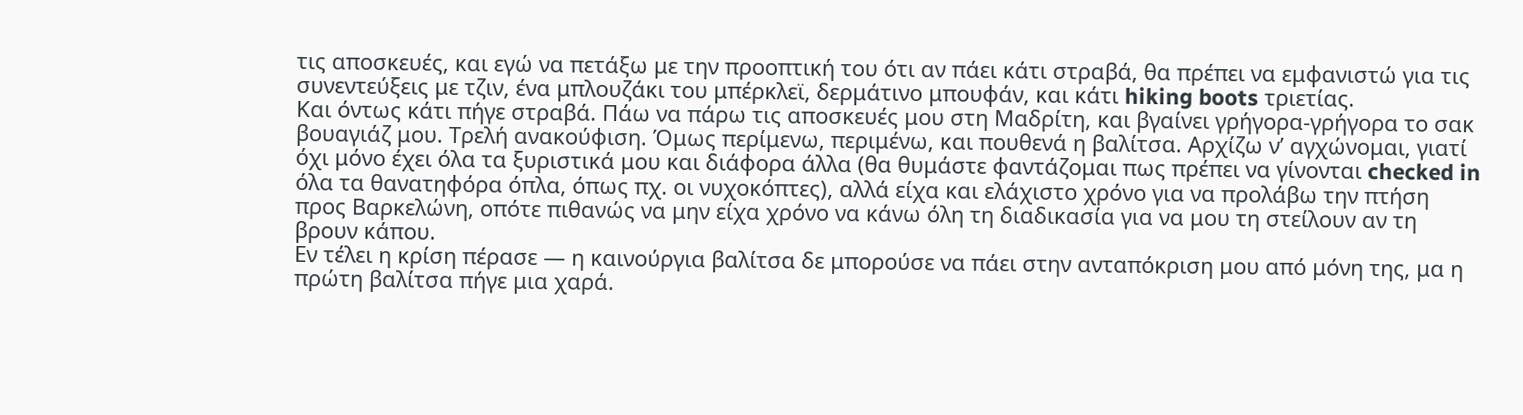τις αποσκευές, και εγώ να πετάξω με την προοπτική του ότι αν πάει κάτι στραβά, θα πρέπει να εμφανιστώ για τις συνεντεύξεις με τζιν, ένα μπλουζάκι του μπέρκλεϊ, δερμάτινο μπουφάν, και κάτι hiking boots τριετίας.
Και όντως κάτι πήγε στραβά. Πάω να πάρω τις αποσκευές μου στη Μαδρίτη, και βγαίνει γρήγορα-γρήγορα το σακ βουαγιάζ μου. Τρελή ανακούφιση. Όμως περίμενω, περιμένω, και πουθενά η βαλίτσα. Αρχίζω ν’ αγχώνομαι, γιατί όχι μόνο έχει όλα τα ξυριστικά μου και διάφορα άλλα (θα θυμάστε φαντάζομαι πως πρέπει να γίνονται checked in όλα τα θανατηφόρα όπλα, όπως πχ. οι νυχοκόπτες), αλλά είχα και ελάχιστο χρόνο για να προλάβω την πτήση προς Βαρκελώνη, οπότε πιθανώς να μην είχα χρόνο να κάνω όλη τη διαδικασία για να μου τη στείλουν αν τη βρουν κάπου.
Εν τέλει η κρίση πέρασε — η καινούργια βαλίτσα δε μπορούσε να πάει στην ανταπόκριση μου από μόνη της, μα η πρώτη βαλίτσα πήγε μια χαρά.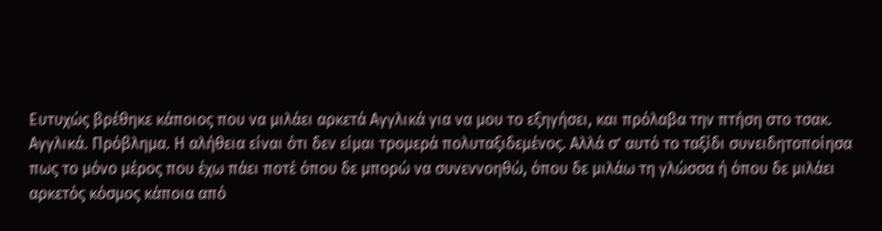Ευτυχώς βρέθηκε κάποιος που να μιλάει αρκετά Αγγλικά για να μου το εξηγήσει, και πρόλαβα την πτήση στο τσακ.
Αγγλικά. Πρόβλημα. Η αλήθεια είναι ότι δεν είμαι τρομερά πολυταξιδεμένος. Αλλά σ’ αυτό το ταξίδι συνειδητοποίησα πως το μόνο μέρος που έχω πάει ποτέ όπου δε μπορώ να συνεννοηθώ, όπου δε μιλάω τη γλώσσα ή όπου δε μιλάει αρκετός κόσμος κάποια από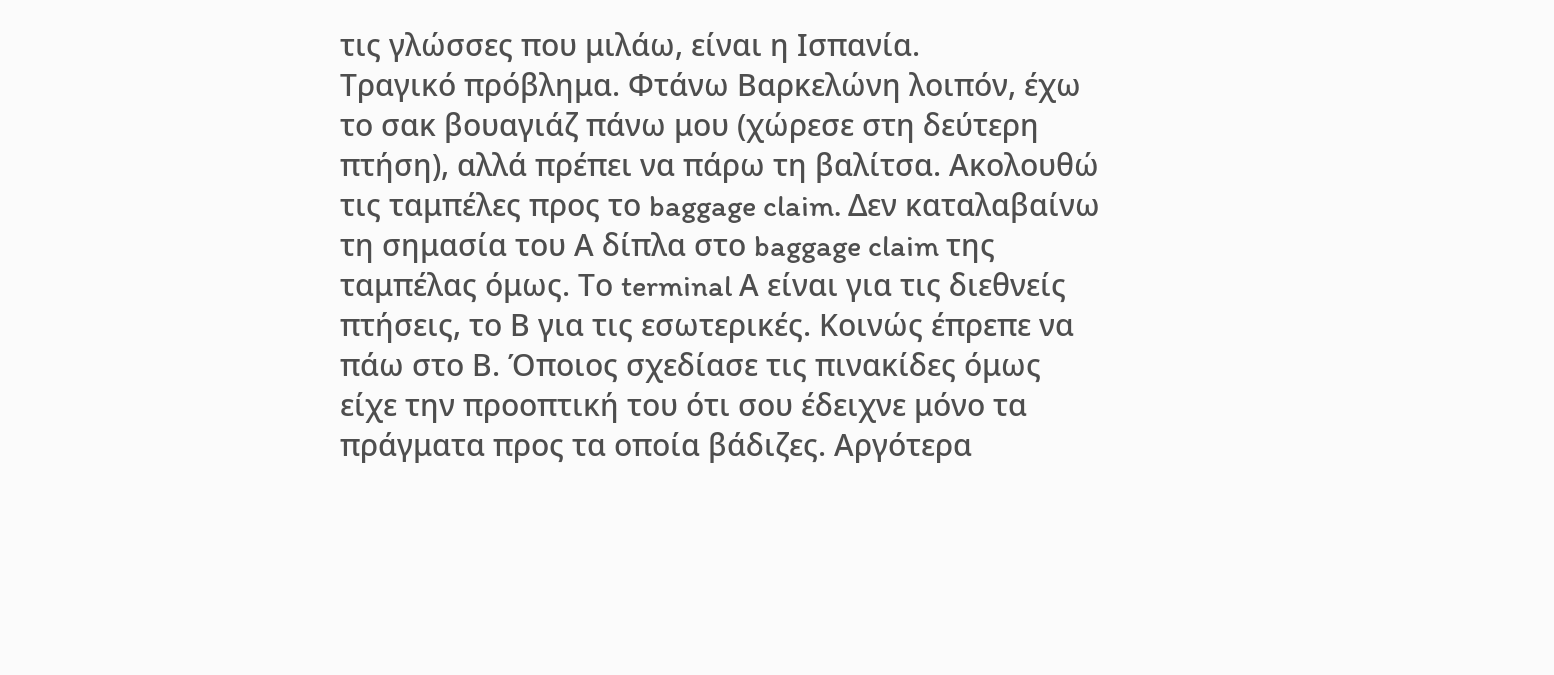τις γλώσσες που μιλάω, είναι η Ισπανία.
Τραγικό πρόβλημα. Φτάνω Βαρκελώνη λοιπόν, έχω το σακ βουαγιάζ πάνω μου (χώρεσε στη δεύτερη πτήση), αλλά πρέπει να πάρω τη βαλίτσα. Ακολουθώ τις ταμπέλες προς το baggage claim. Δεν καταλαβαίνω τη σημασία του Α δίπλα στο baggage claim της ταμπέλας όμως. Το terminal Α είναι για τις διεθνείς πτήσεις, το Β για τις εσωτερικές. Κοινώς έπρεπε να πάω στο Β. Όποιος σχεδίασε τις πινακίδες όμως είχε την προοπτική του ότι σου έδειχνε μόνο τα πράγματα προς τα οποία βάδιζες. Αργότερα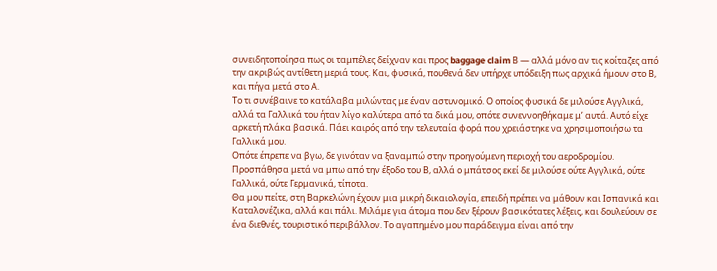συνειδητοποίησα πως οι ταμπέλες δείχναν και προς baggage claim Β — αλλά μόνο αν τις κοίταζες από την ακριβώς αντίθετη μεριά τους. Και, φυσικά, πουθενά δεν υπήρχε υπόδειξη πως αρχικά ήμουν στο Β, και πήγα μετά στο Α.
Το τι συνέβαινε το κατάλαβα μιλώντας με έναν αστυνομικό. Ο οποίος φυσικά δε μιλούσε Αγγλικά, αλλά τα Γαλλικά του ήταν λίγο καλύτερα από τα δικά μου, οπότε συνεννοηθήκαμε μ’ αυτά. Αυτό είχε αρκετή πλάκα βασικά. Πάει καιρός από την τελευταία φορά που χρειάστηκε να χρησιμοποιήσω τα Γαλλικά μου.
Οπότε έπρεπε να βγω, δε γινόταν να ξαναμπώ στην προηγούμενη περιοχή του αεροδρομίου. Προσπάθησα μετά να μπω από την έξοδο του Β, αλλά ο μπάτσος εκεί δε μιλούσε ούτε Αγγλικά, ούτε Γαλλικά, ούτε Γερμανικά, τίποτα.
Θα μου πείτε, στη Βαρκελώνη έχουν μια μικρή δικαιολογία, επειδή πρέπει να μάθουν και Ισπανικά και Καταλονέζικα, αλλά και πάλι. Μιλάμε για άτομα που δεν ξέρουν βασικότατες λέξεις, και δουλεύουν σε ένα διεθνές, τουριστικό περιβάλλον. Το αγαπημένο μου παράδειγμα είναι από την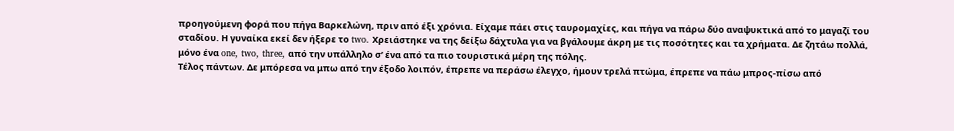προηγούμενη φορά που πήγα Βαρκελώνη, πριν από έξι χρόνια. Είχαμε πάει στις ταυρομαχίες, και πήγα να πάρω δύο αναψυκτικά από το μαγαζί του σταδίου. Η γυναίκα εκεί δεν ήξερε το two. Χρειάστηκε να της δείξω δάχτυλα για να βγάλουμε άκρη με τις ποσότητες και τα χρήματα. Δε ζητάω πολλά, μόνο ένα one, two, three, από την υπάλληλο σ’ ένα από τα πιο τουριστικά μέρη της πόλης.
Τέλος πάντων. Δε μπόρεσα να μπω από την έξοδο λοιπόν, έπρεπε να περάσω έλεγχο, ήμουν τρελά πτώμα, έπρεπε να πάω μπρος-πίσω από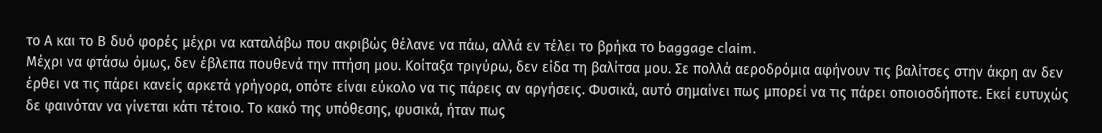το Α και το Β δυό φορές μέχρι να καταλάβω που ακριβώς θέλανε να πάω, αλλά εν τέλει το βρήκα το baggage claim.
Μέχρι να φτάσω όμως, δεν έβλεπα πουθενά την πτήση μου. Κοίταξα τριγύρω, δεν είδα τη βαλίτσα μου. Σε πολλά αεροδρόμια αφήνουν τις βαλίτσες στην άκρη αν δεν έρθει να τις πάρει κανείς αρκετά γρήγορα, οπότε είναι εύκολο να τις πάρεις αν αργήσεις. Φυσικά, αυτό σημαίνει πως μπορεί να τις πάρει οποιοσδήποτε. Εκεί ευτυχώς δε φαινόταν να γίνεται κάτι τέτοιο. Το κακό της υπόθεσης, φυσικά, ήταν πως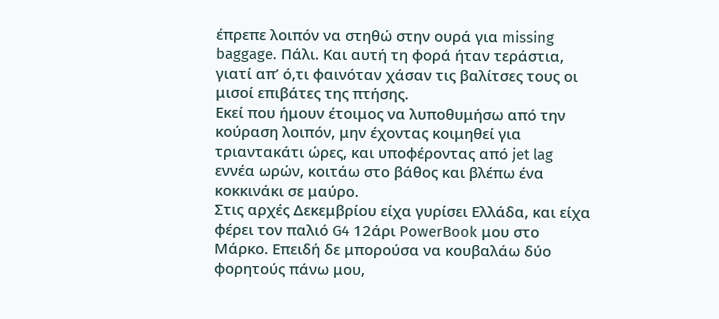έπρεπε λοιπόν να στηθώ στην ουρά για missing baggage. Πάλι. Και αυτή τη φορά ήταν τεράστια, γιατί απ’ ό,τι φαινόταν χάσαν τις βαλίτσες τους οι μισοί επιβάτες της πτήσης.
Εκεί που ήμουν έτοιμος να λυποθυμήσω από την κούραση λοιπόν, μην έχοντας κοιμηθεί για τριαντακάτι ώρες, και υποφέροντας από jet lag εννέα ωρών, κοιτάω στο βάθος και βλέπω ένα κοκκινάκι σε μαύρο.
Στις αρχές Δεκεμβρίου είχα γυρίσει Ελλάδα, και είχα φέρει τον παλιό G4 12άρι PowerBook μου στο Μάρκο. Επειδή δε μπορούσα να κουβαλάω δύο φορητούς πάνω μου,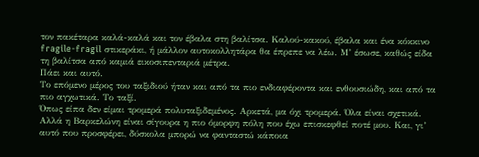τον πακέταρα καλά-καλά και τον έβαλα στη βαλίτσα. Καλού-κακού, έβαλα και ένα κόκκινο fragile-fragil στικεράκι, ή μάλλον αυτοκολλητάρα θα έπρεπε να λέω. Μ’ έσωσε, καθώς είδα τη βαλίτσα από καμιά εικοσιπενταριά μέτρα.
Πάει και αυτό.
Το επόμενο μέρος του ταξιδιού ήταν και από τα πιο ενδιαφέροντα και ενθουσιώδη, και από τα πιο αγχωτικά. Το ταξί.
Όπως είπα δεν είμαι τρομερά πολυταξιδεμένος. Αρκετά, μα όχι τρομερά. Όλα είναι σχετικά. Αλλά η Βαρκελώνη είναι σίγουρα η πιο όμορφη πόλη που έχω επισκεφθεί ποτέ μου. Και, γι’ αυτό που προσφέρει, δύσκολα μπορώ να φανταστώ κάποια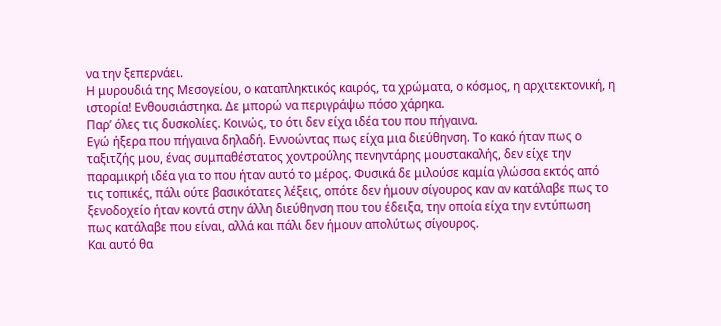να την ξεπερνάει.
Η μυρουδιά της Μεσογείου, ο καταπληκτικός καιρός, τα χρώματα, ο κόσμος, η αρχιτεκτονική, η ιστορία! Ενθουσιάστηκα. Δε μπορώ να περιγράψω πόσο χάρηκα.
Παρ’ όλες τις δυσκολίες. Κοινώς, το ότι δεν είχα ιδέα του που πήγαινα.
Εγώ ήξερα που πήγαινα δηλαδή. Εννοώντας πως είχα μια διεύθηνση. Το κακό ήταν πως ο ταξιτζής μου, ένας συμπαθέστατος χοντρούλης πενηντάρης μουστακαλής, δεν είχε την παραμικρή ιδέα για το που ήταν αυτό το μέρος. Φυσικά δε μιλούσε καμία γλώσσα εκτός από τις τοπικές, πάλι ούτε βασικότατες λέξεις, οπότε δεν ήμουν σίγουρος καν αν κατάλαβε πως το ξενοδοχείο ήταν κοντά στην άλλη διεύθηνση που του έδειξα, την οποία είχα την εντύπωση πως κατάλαβε που είναι, αλλά και πάλι δεν ήμουν απολύτως σίγουρος.
Και αυτό θα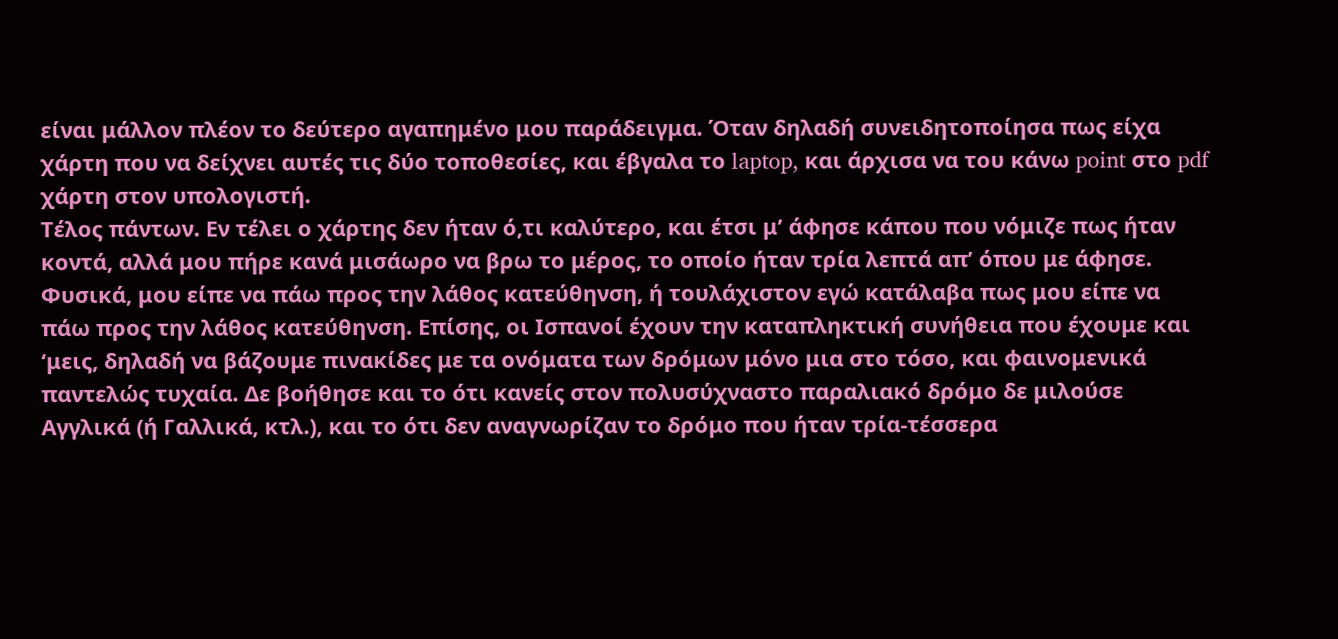είναι μάλλον πλέον το δεύτερο αγαπημένο μου παράδειγμα. Όταν δηλαδή συνειδητοποίησα πως είχα χάρτη που να δείχνει αυτές τις δύο τοποθεσίες, και έβγαλα το laptop, και άρχισα να του κάνω point στο pdf χάρτη στον υπολογιστή.
Τέλος πάντων. Εν τέλει ο χάρτης δεν ήταν ό,τι καλύτερο, και έτσι μ’ άφησε κάπου που νόμιζε πως ήταν κοντά, αλλά μου πήρε κανά μισάωρο να βρω το μέρος, το οποίο ήταν τρία λεπτά απ’ όπου με άφησε. Φυσικά, μου είπε να πάω προς την λάθος κατεύθηνση, ή τουλάχιστον εγώ κατάλαβα πως μου είπε να πάω προς την λάθος κατεύθηνση. Επίσης, οι Ισπανοί έχουν την καταπληκτική συνήθεια που έχουμε και ‘μεις, δηλαδή να βάζουμε πινακίδες με τα ονόματα των δρόμων μόνο μια στο τόσο, και φαινομενικά παντελώς τυχαία. Δε βοήθησε και το ότι κανείς στον πολυσύχναστο παραλιακό δρόμο δε μιλούσε Αγγλικά (ή Γαλλικά, κτλ.), και το ότι δεν αναγνωρίζαν το δρόμο που ήταν τρία-τέσσερα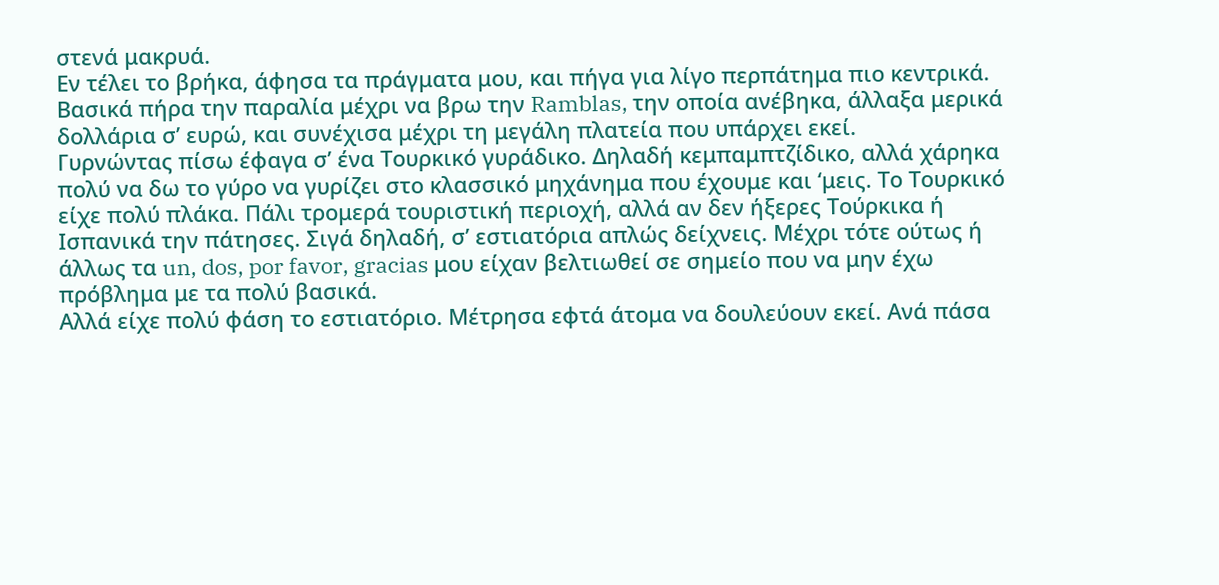στενά μακρυά.
Εν τέλει το βρήκα, άφησα τα πράγματα μου, και πήγα για λίγο περπάτημα πιο κεντρικά. Βασικά πήρα την παραλία μέχρι να βρω την Ramblas, την οποία ανέβηκα, άλλαξα μερικά δολλάρια σ’ ευρώ, και συνέχισα μέχρι τη μεγάλη πλατεία που υπάρχει εκεί.
Γυρνώντας πίσω έφαγα σ’ ένα Τουρκικό γυράδικο. Δηλαδή κεμπαμπτζίδικο, αλλά χάρηκα πολύ να δω το γύρο να γυρίζει στο κλασσικό μηχάνημα που έχουμε και ‘μεις. Το Τουρκικό είχε πολύ πλάκα. Πάλι τρομερά τουριστική περιοχή, αλλά αν δεν ήξερες Τούρκικα ή Ισπανικά την πάτησες. Σιγά δηλαδή, σ’ εστιατόρια απλώς δείχνεις. Μέχρι τότε ούτως ή άλλως τα un, dos, por favor, gracias μου είχαν βελτιωθεί σε σημείο που να μην έχω πρόβλημα με τα πολύ βασικά.
Αλλά είχε πολύ φάση το εστιατόριο. Μέτρησα εφτά άτομα να δουλεύουν εκεί. Ανά πάσα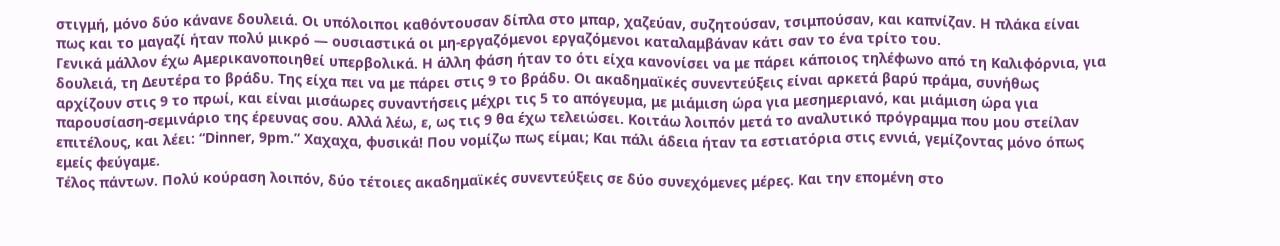στιγμή, μόνο δύο κάνανε δουλειά. Οι υπόλοιποι καθόντουσαν δίπλα στο μπαρ, χαζεύαν, συζητούσαν, τσιμπούσαν, και καπνίζαν. Η πλάκα είναι πως και το μαγαζί ήταν πολύ μικρό — ουσιαστικά οι μη-εργαζόμενοι εργαζόμενοι καταλαμβάναν κάτι σαν το ένα τρίτο του.
Γενικά μάλλον έχω Αμερικανοποιηθεί υπερβολικά. Η άλλη φάση ήταν το ότι είχα κανονίσει να με πάρει κάποιος τηλέφωνο από τη Καλιφόρνια, για δουλειά, τη Δευτέρα το βράδυ. Της είχα πει να με πάρει στις 9 το βράδυ. Οι ακαδημαϊκές συνεντεύξεις είναι αρκετά βαρύ πράμα, συνήθως αρχίζουν στις 9 το πρωί, και είναι μισάωρες συναντήσεις μέχρι τις 5 το απόγευμα, με μιάμιση ώρα για μεσημεριανό, και μιάμιση ώρα για παρουσίαση-σεμινάριο της έρευνας σου. Αλλά λέω, ε, ως τις 9 θα έχω τελειώσει. Κοιτάω λοιπόν μετά το αναλυτικό πρόγραμμα που μου στείλαν επιτέλους, και λέει: “Dinner, 9pm.” Χαχαχα, φυσικά! Που νομίζω πως είμαι; Και πάλι άδεια ήταν τα εστιατόρια στις εννιά, γεμίζοντας μόνο όπως εμείς φεύγαμε.
Τέλος πάντων. Πολύ κούραση λοιπόν, δύο τέτοιες ακαδημαϊκές συνεντεύξεις σε δύο συνεχόμενες μέρες. Και την επομένη στο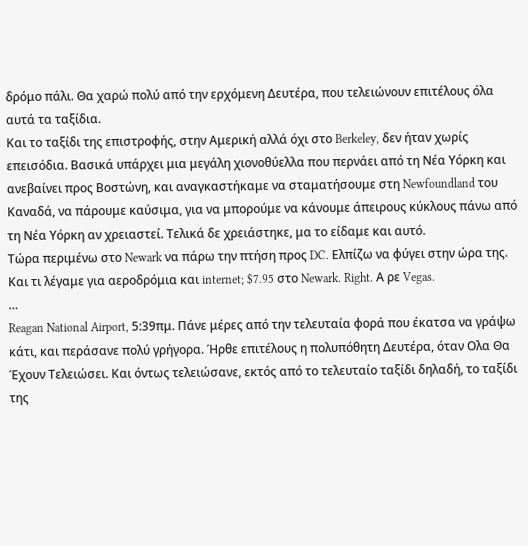δρόμο πάλι. Θα χαρώ πολύ από την ερχόμενη Δευτέρα, που τελειώνουν επιτέλους όλα αυτά τα ταξίδια.
Και το ταξίδι της επιστροφής, στην Αμερική αλλά όχι στο Berkeley, δεν ήταν χωρίς επεισόδια. Βασικά υπάρχει μια μεγάλη χιονοθύελλα που περνάει από τη Νέα Υόρκη και ανεβαίνει προς Βοστώνη, και αναγκαστήκαμε να σταματήσουμε στη Newfoundland του Καναδά, να πάρουμε καύσιμα, για να μπορούμε να κάνουμε άπειρους κύκλους πάνω από τη Νέα Υόρκη αν χρειαστεί. Τελικά δε χρειάστηκε, μα το είδαμε και αυτό.
Τώρα περιμένω στο Newark να πάρω την πτήση προς DC. Ελπίζω να φύγει στην ώρα της. Και τι λέγαμε για αεροδρόμια και internet; $7.95 στο Newark. Right. Α ρε Vegas.
…
Reagan National Airport, 5:39πμ. Πάνε μέρες από την τελευταία φορά που έκατσα να γράψω κάτι, και περάσανε πολύ γρήγορα. Ήρθε επιτέλους η πολυπόθητη Δευτέρα, όταν Ολα Θα Έχουν Τελειώσει. Και όντως τελειώσανε, εκτός από το τελευταίο ταξίδι δηλαδή, το ταξίδι της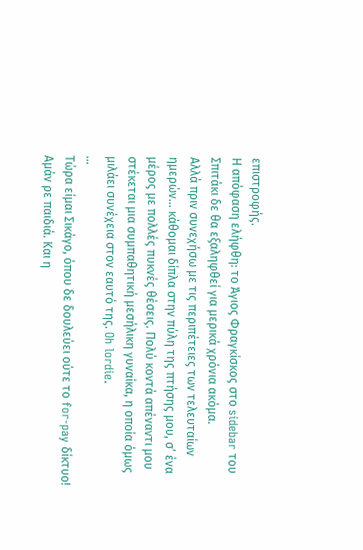επιστροφής.
Η απόφαση ελήφθη: το Άγιος Φραγκίσκος στο sidebar του Σπιτάκι δε θα εξαληφθεί για μερικά χρόνια ακόμα.
Αλλά πριν συνεχήσω με τις περιπέτειες των τελευταίων ημερών… κάθομαι δίπλα στην πύλη της πτήσης μου, σ’ ένα μέρος με πολλές πυκνές θέσεις. Πολύ κοντά απέναντι μου στέκεται μια συμπαθητική μεσήλικη γυναίκα, η οποία όμως μιλάει συνέχεια στον εαυτό της. Oh lordie.
…
Τώρα είμαι Σικάγο, όπου δε δουλεύει ούτε το for-pay δίκτυο! Αμάν ρε παιδιά. Και η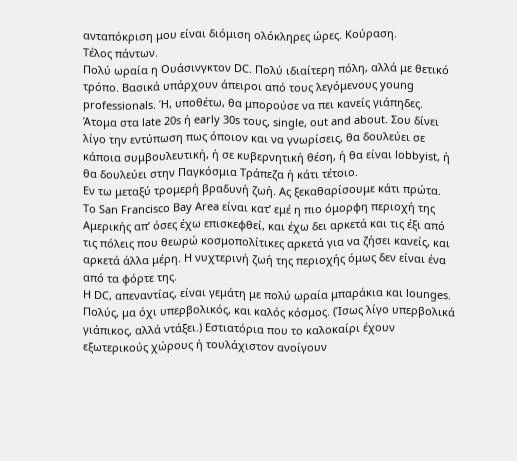ανταπόκριση μου είναι διόμιση ολόκληρες ώρες. Κούραση.
Τέλος πάντων.
Πολύ ωραία η Ουάσινγκτον DC. Πολύ ιδιαίτερη πόλη, αλλά με θετικό τρόπο. Βασικά υπάρχουν άπειροι από τους λεγόμενους young professionals. Ή, υποθέτω, θα μπορούσε να πει κανείς γιάπηδες. Άτομα στα late 20s ή early 30s τους, single, out and about. Σου δίνει λίγο την εντύπωση πως όποιον και να γνωρίσεις, θα δουλεύει σε κάποια συμβουλευτική, ή σε κυβερνητική θέση, ή θα είναι lobbyist, ή θα δουλεύει στην Παγκόσμια Τράπεζα ή κάτι τέτοιο.
Εν τω μεταξύ τρομερή βραδυνή ζωή. Ας ξεκαθαρίσουμε κάτι πρώτα. Το San Francisco Bay Area είναι κατ’ εμέ η πιο όμορφη περιοχή της Αμερικής απ’ όσες έχω επισκεφθεί, και έχω δει αρκετά και τις έξι από τις πόλεις που θεωρώ κοσμοπολίτικες αρκετά για να ζήσει κανείς, και αρκετά άλλα μέρη. Η νυχτερινή ζωή της περιοχής όμως δεν είναι ένα από τα φόρτε της.
Η DC, απεναντίας, είναι γεμάτη με πολύ ωραία μπαράκια και lounges. Πολύς, μα όχι υπερβολικός, και καλός κόσμος. (Ίσως λίγο υπερβολικά γιάπικος, αλλά ντάξει.) Εστιατόρια που το καλοκαίρι έχουν εξωτερικούς χώρους ή τουλάχιστον ανοίγουν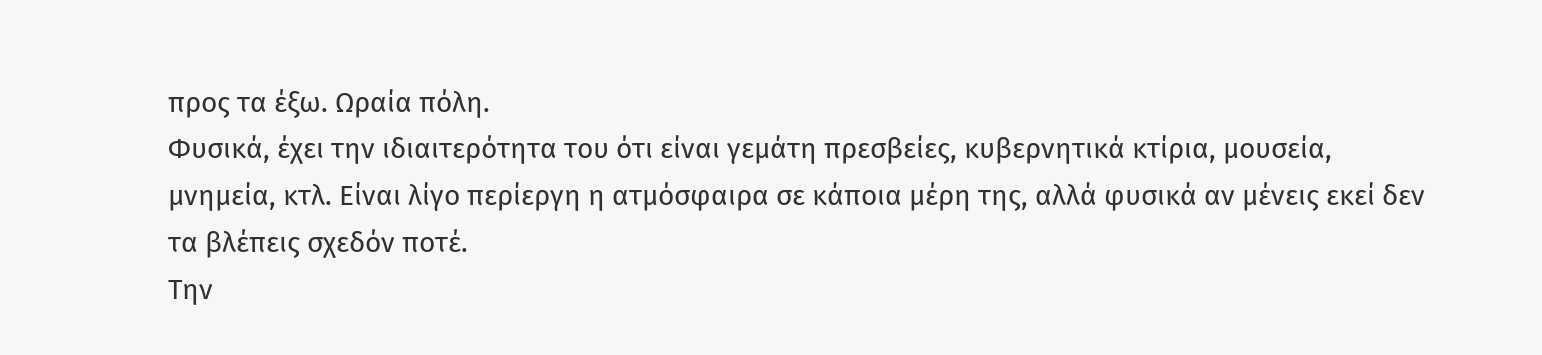προς τα έξω. Ωραία πόλη.
Φυσικά, έχει την ιδιαιτερότητα του ότι είναι γεμάτη πρεσβείες, κυβερνητικά κτίρια, μουσεία, μνημεία, κτλ. Είναι λίγο περίεργη η ατμόσφαιρα σε κάποια μέρη της, αλλά φυσικά αν μένεις εκεί δεν τα βλέπεις σχεδόν ποτέ.
Την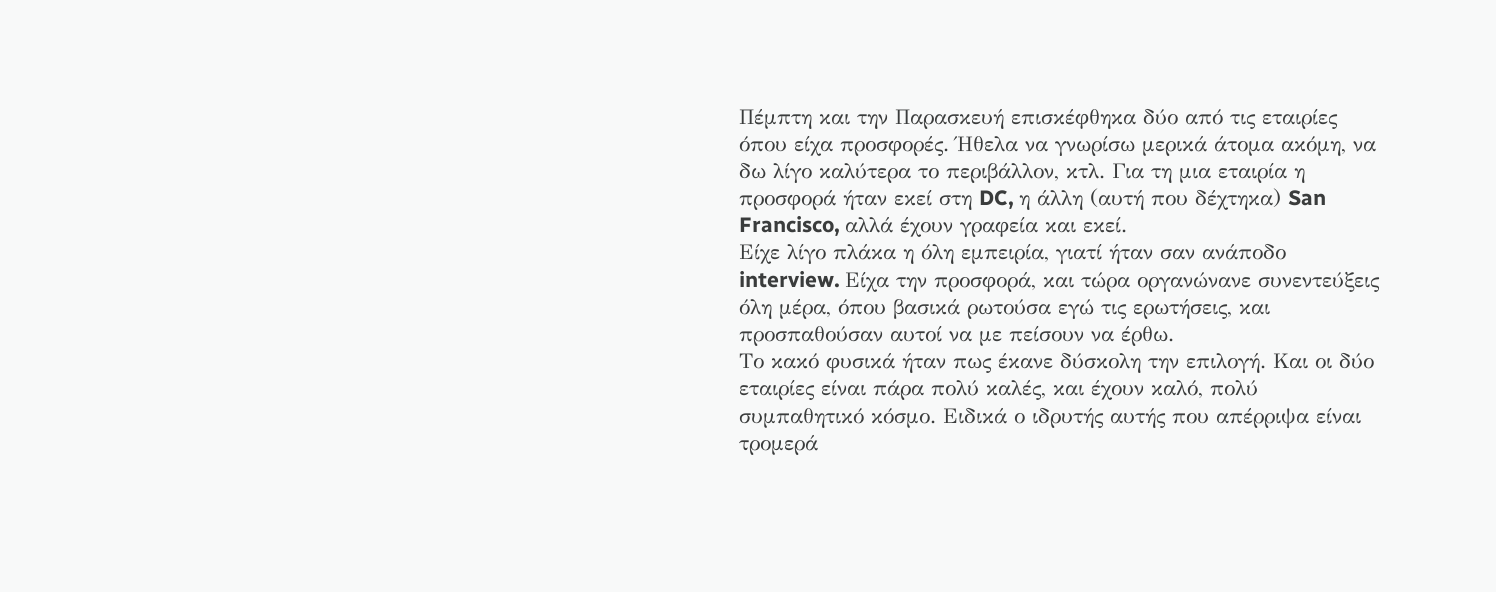Πέμπτη και την Παρασκευή επισκέφθηκα δύο από τις εταιρίες όπου είχα προσφορές. Ήθελα να γνωρίσω μερικά άτομα ακόμη, να δω λίγο καλύτερα το περιβάλλον, κτλ. Για τη μια εταιρία η προσφορά ήταν εκεί στη DC, η άλλη (αυτή που δέχτηκα) San Francisco, αλλά έχουν γραφεία και εκεί.
Είχε λίγο πλάκα η όλη εμπειρία, γιατί ήταν σαν ανάποδο interview. Είχα την προσφορά, και τώρα οργανώνανε συνεντεύξεις όλη μέρα, όπου βασικά ρωτούσα εγώ τις ερωτήσεις, και προσπαθούσαν αυτοί να με πείσουν να έρθω.
Το κακό φυσικά ήταν πως έκανε δύσκολη την επιλογή. Και οι δύο εταιρίες είναι πάρα πολύ καλές, και έχουν καλό, πολύ συμπαθητικό κόσμο. Ειδικά ο ιδρυτής αυτής που απέρριψα είναι τρομερά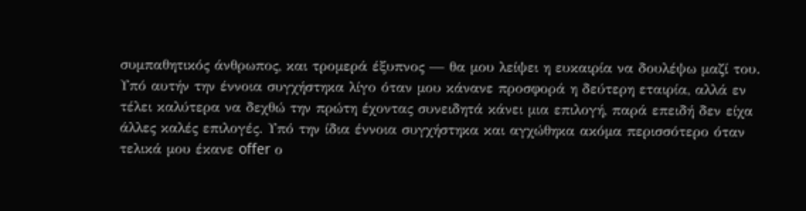συμπαθητικός άνθρωπος, και τρομερά έξυπνος — θα μου λείψει η ευκαιρία να δουλέψω μαζί του.
Υπό αυτήν την έννοια συγχήστηκα λίγο όταν μου κάνανε προσφορά η δεύτερη εταιρία, αλλά εν τέλει καλύτερα να δεχθώ την πρώτη έχοντας συνειδητά κάνει μια επιλογή, παρά επειδή δεν είχα άλλες καλές επιλογές. Υπό την ίδια έννοια συγχήστηκα και αγχώθηκα ακόμα περισσότερο όταν τελικά μου έκανε offer ο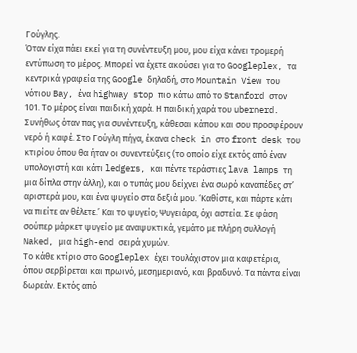Γούγλης.
Όταν είχα πάει εκεί για τη συνέντευξη μου, μου είχα κάνει τρομερή εντύπωση το μέρος. Μπορεί να έχετε ακούσει για το Googleplex, τα κεντρικά γραφεία της Google δηλαδή, στο Mountain View του νότιου Bay, ένα highway stop πιο κάτω από το Stanford στον 101. Το μέρος είναι παιδική χαρά. Η παιδική χαρά του ubernerd.
Συνήθως όταν πας για συνέντευξη, κάθεσαι κάπου και σου προσφέρουν νερό ή καφέ. Στο Γούγλη πήγα, έκανα check in στο front desk του κτιρίου όπου θα ήταν οι συνεντεύξεις (το οποίο είχε εκτός από έναν υπολογιστή και κάτι ledgers, και πέντε τεράστιες lava lamps τη μια δίπλα στην άλλη), και ο τυπάς μου δείχνει ένα σωρό καναπέδες στ’ αριστερά μου, και ένα ψυγείο στα δεξιά μου. ‘Καθίστε, και πάρτε κάτι να πιείτε αν θέλετε.’ Και το ψυγείο; Ψυγειάρα, όχι αστεία. Σε φάση σούπερ μάρκετ ψυγείο με αναψυκτικά, γεμάτο με πλήρη συλλογή Naked, μια high-end σειρά χυμών.
Το κάθε κτίριο στο Googleplex έχει τουλάχιστον μια καφετέρια, όπου σερβίρεται και πρωινό, μεσημεριανό, και βραδυνό. Τα πάντα είναι δωρεάν. Εκτός από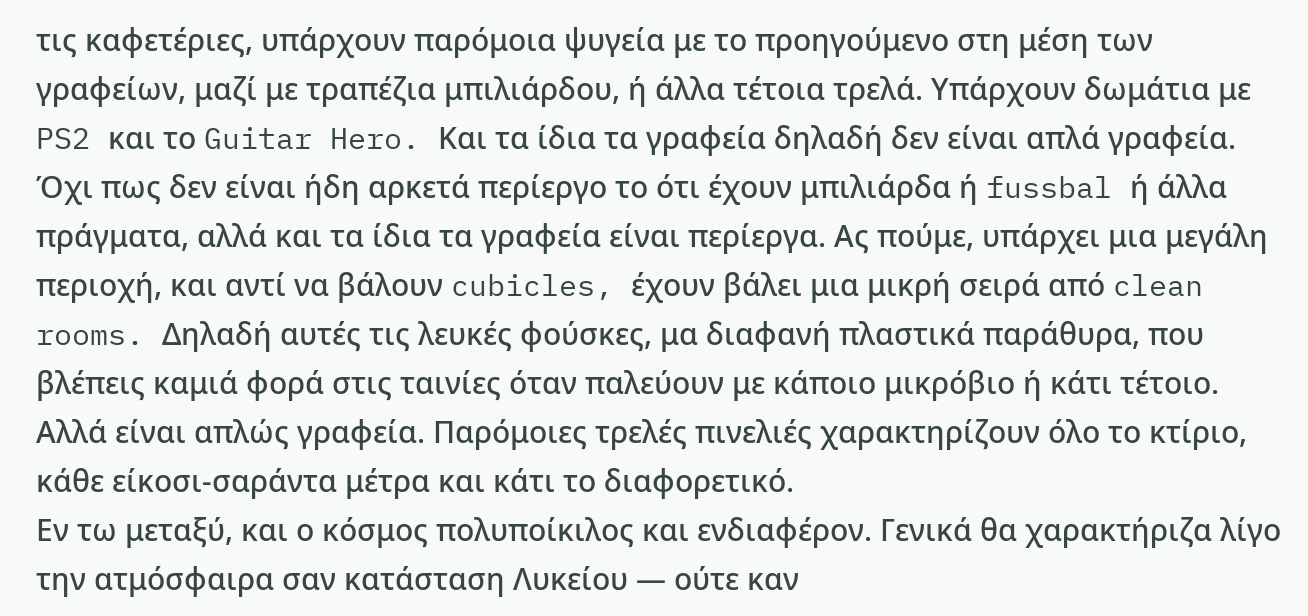τις καφετέριες, υπάρχουν παρόμοια ψυγεία με το προηγούμενο στη μέση των γραφείων, μαζί με τραπέζια μπιλιάρδου, ή άλλα τέτοια τρελά. Υπάρχουν δωμάτια με PS2 και το Guitar Hero. Και τα ίδια τα γραφεία δηλαδή δεν είναι απλά γραφεία. Όχι πως δεν είναι ήδη αρκετά περίεργο το ότι έχουν μπιλιάρδα ή fussbal ή άλλα πράγματα, αλλά και τα ίδια τα γραφεία είναι περίεργα. Ας πούμε, υπάρχει μια μεγάλη περιοχή, και αντί να βάλουν cubicles, έχουν βάλει μια μικρή σειρά από clean rooms. Δηλαδή αυτές τις λευκές φούσκες, μα διαφανή πλαστικά παράθυρα, που βλέπεις καμιά φορά στις ταινίες όταν παλεύουν με κάποιο μικρόβιο ή κάτι τέτοιο. Αλλά είναι απλώς γραφεία. Παρόμοιες τρελές πινελιές χαρακτηρίζουν όλο το κτίριο, κάθε είκοσι-σαράντα μέτρα και κάτι το διαφορετικό.
Εν τω μεταξύ, και ο κόσμος πολυποίκιλος και ενδιαφέρον. Γενικά θα χαρακτήριζα λίγο την ατμόσφαιρα σαν κατάσταση Λυκείου — ούτε καν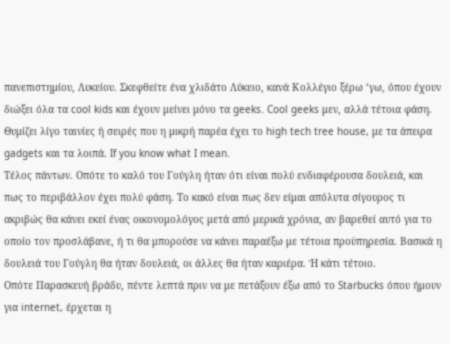πανεπιστημίου, Λυκείου. Σκεφθείτε ένα χλιδάτο Λύκειο, κανά Κολλέγιο ξέρω ‘γω, όπου έχουν διώξει όλα τα cool kids και έχουν μείνει μόνο τα geeks. Cool geeks μεν, αλλά τέτοια φάση. Θυμίζει λίγο ταινίες ή σειρές που η μικρή παρέα έχει το high tech tree house, με τα άπειρα gadgets και τα λοιπά. If you know what I mean.
Τέλος πάντων. Οπότε το καλό του Γούγλη ήταν ότι είναι πολύ ενδιαφέρουσα δουλειά, και πως το περιβάλλον έχει πολύ φάση. Το κακό είναι πως δεν είμαι απόλυτα σίγουρος τι ακριβώς θα κάνει εκεί ένας οικονομολόγος μετά από μερικά χρόνια, αν βαρεθεί αυτό για το οποίο τον προσλάβανε, ή τι θα μπορούσε να κάνει παραέξω με τέτοια προϋπηρεσία. Βασικά η δουλειά του Γούγλη θα ήταν δουλειά, οι άλλες θα ήταν καριέρα. Ή κάτι τέτοιο.
Οπότε Παρασκευή βράδυ, πέντε λεπτά πριν να με πετάξουν έξω από το Starbucks όπου ήμουν για internet, έρχεται η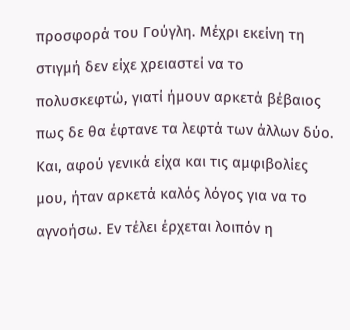προσφορά του Γούγλη. Μέχρι εκείνη τη στιγμή δεν είχε χρειαστεί να το πολυσκεφτώ, γιατί ήμουν αρκετά βέβαιος πως δε θα έφτανε τα λεφτά των άλλων δύο. Και, αφού γενικά είχα και τις αμφιβολίες μου, ήταν αρκετά καλός λόγος για να το αγνοήσω. Εν τέλει έρχεται λοιπόν η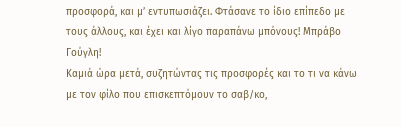προσφορά, και μ’ εντυπωσιάζει. Φτάσανε το ίδιο επίπεδο με τους άλλους, και έχει και λίγο παραπάνω μπόνους! Μπράβο Γούγλη!
Καμιά ώρα μετά, συζητώντας τις προσφορές και το τι να κάνω με τον φίλο που επισκεπτόμουν το σαβ/κο,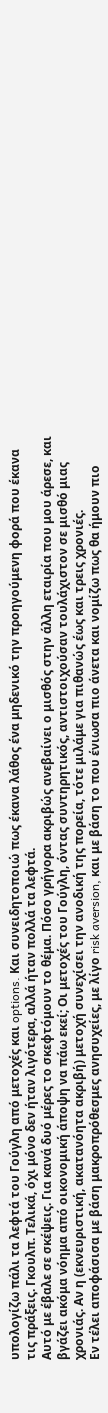υπολογίζω πάλι τα λεφτά του Γούγλη από μετοχές και options. Και συνειδητοποιώ πως έκανα λάθος ένα μηδενικό την προηγούμενη φορά που έκανα τις πράξεις. Γκουλπ. Τελικά, όχι μόνο δεν ήταν λιγότερα, αλλά ήταν πολλά τα λεφτά.
Αυτό με έβαλε σε σκέψεις. Για κανά δυό μέρες το σκεφτόμουν το θέμα. Πόσο γρήγορα ακριβώς ανεβαίνει ο μισθός στην άλλη εταιρία που μου άρεσε, και βγάζει ακόμα νόημα από οικονομική άποψη να πάω εκεί; Οι μετοχές του Γούγλη, όντας συντηρητικός, αντιστοιχούσαν τουλάχιστον σε μισθό μιας χρονιάς. Αν η (εκνευριστική, ακατανόητα ακριβή) μετοχή συνεχίσει την ανοδική της πορεία, τότε μιλάμε για πιθανώς έως και τρεις χρονιές.
Εν τέλει αποφάσισα με βάση μακροπρόθεσμες ανησυχείες, με λίγο risk aversion, και με βάση το που ένιωσα πιο άνετα και νομίζω πως θα ήμουν πιο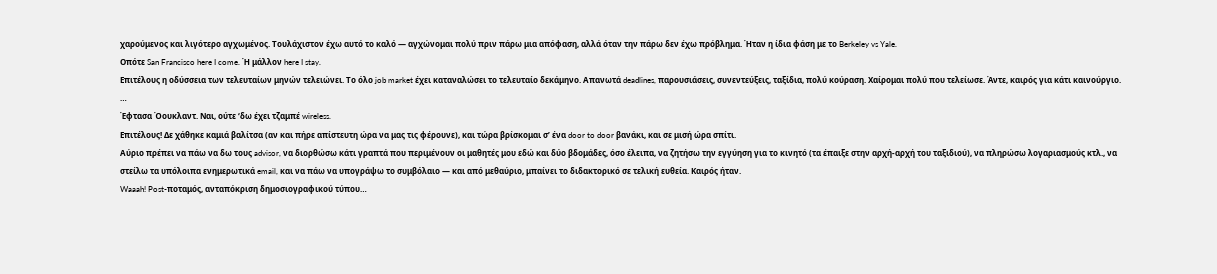χαρούμενος και λιγότερο αγχωμένος. Τουλάχιστον έχω αυτό το καλό — αγχώνομαι πολύ πριν πάρω μια απόφαση, αλλά όταν την πάρω δεν έχω πρόβλημα. Ήταν η ίδια φάση με το Berkeley vs Yale.
Οπότε San Francisco here I come. Ή μάλλον here I stay.
Επιτέλους η οδύσσεια των τελευταίων μηνών τελειώνει. Το όλο job market έχει καταναλώσει το τελευταίο δεκάμηνο. Απανωτά deadlines, παρουσιάσεις, συνεντεύξεις, ταξίδια, πολύ κούραση. Χαίρομαι πολύ που τελείωσε. Άντε, καιρός για κάτι καινούργιο.
…
Έφτασα Όουκλαντ. Ναι, ούτε ‘δω έχει τζαμπέ wireless.
Επιτέλους! Δε χάθηκε καμιά βαλίτσα (αν και πήρε απίστευτη ώρα να μας τις φέρουνε), και τώρα βρίσκομαι σ’ ένα door to door βανάκι, και σε μισή ώρα σπίτι.
Αύριο πρέπει να πάω να δω τους advisor, να διορθώσω κάτι γραπτά που περιμένουν οι μαθητές μου εδώ και δύο βδομάδες, όσο έλειπα, να ζητήσω την εγγύηση για το κινητό (τα έπαιξε στην αρχή-αρχή του ταξιδιού), να πληρώσω λογαριασμούς κτλ., να στείλω τα υπόλοιπα ενημερωτικά email, και να πάω να υπογράψω το συμβόλαιο — και από μεθαύριο, μπαίνει το διδακτορικό σε τελική ευθεία. Καιρός ήταν.
Waaah! Post-ποταμός, ανταπόκριση δημοσιογραφικού τύπου…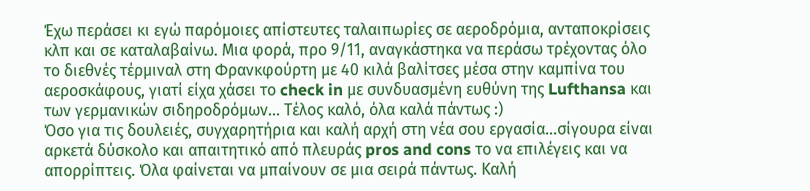Έχω περάσει κι εγώ παρόμοιες απίστευτες ταλαιπωρίες σε αεροδρόμια, ανταποκρίσεις κλπ και σε καταλαβαίνω. Μια φορά, προ 9/11, αναγκάστηκα να περάσω τρέχοντας όλο το διεθνές τέρμιναλ στη Φρανκφούρτη με 40 κιλά βαλίτσες μέσα στην καμπίνα του αεροσκάφους, γιατί είχα χάσει το check in με συνδυασμένη ευθύνη της Lufthansa και των γερμανικών σιδηροδρόμων… Τέλος καλό, όλα καλά πάντως :)
Όσο για τις δουλειές, συγχαρητήρια και καλή αρχή στη νέα σου εργασία…σίγουρα είναι αρκετά δύσκολο και απαιτητικό από πλευράς pros and cons το να επιλέγεις και να απορρίπτεις. Όλα φαίνεται να μπαίνουν σε μια σειρά πάντως. Καλή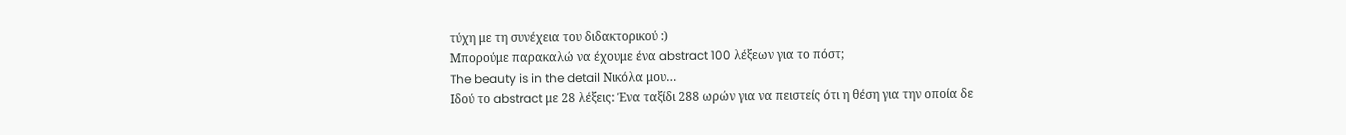τύχη με τη συνέχεια του διδακτορικού :)
Μπορούμε παρακαλώ να έχουμε ένα abstract 100 λέξεων για το πόστ;
The beauty is in the detail Νικόλα μου…
Ιδού το abstract με 28 λέξεις: Ένα ταξίδι 288 ωρών για να πειστείς ότι η θέση για την οποία δε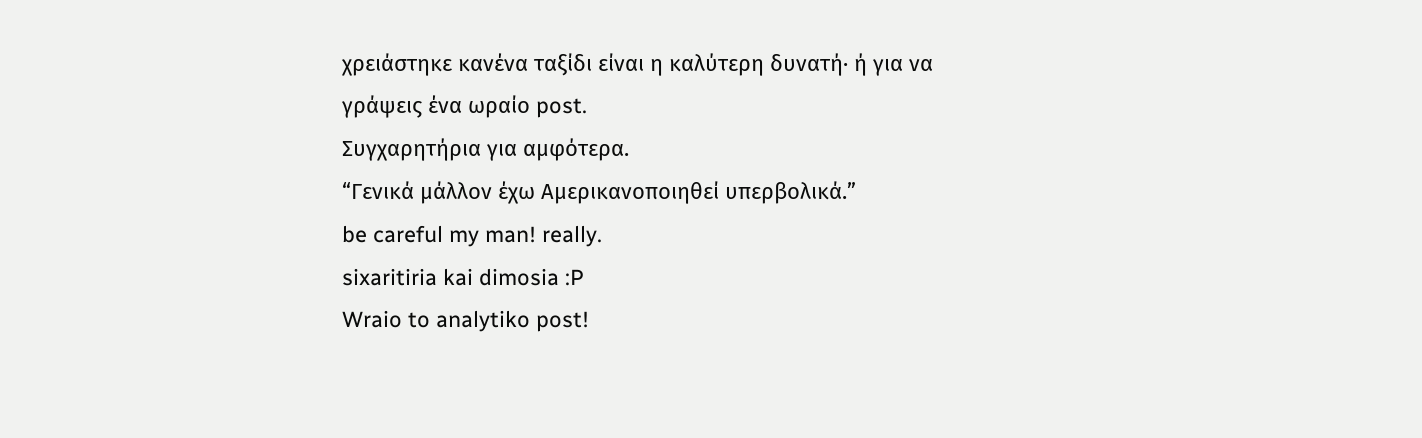χρειάστηκε κανένα ταξίδι είναι η καλύτερη δυνατή· ή για να γράψεις ένα ωραίο post.
Συγχαρητήρια για αμφότερα.
“Γενικά μάλλον έχω Αμερικανοποιηθεί υπερβολικά.”
be careful my man! really.
sixaritiria kai dimosia :P
Wraio to analytiko post!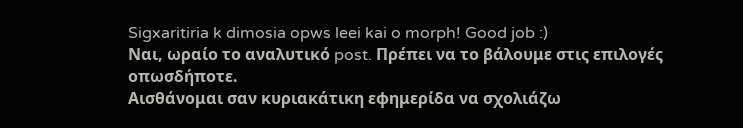Sigxaritiria k dimosia opws leei kai o morph! Good job :)
Ναι, ωραίο το αναλυτικό post. Πρέπει να το βάλουμε στις επιλογές οπωσδήποτε.
Αισθάνομαι σαν κυριακάτικη εφημερίδα να σχολιάζω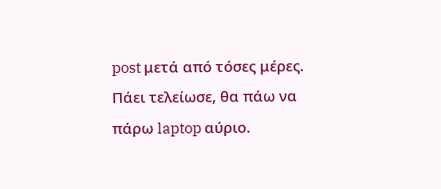post μετά από τόσες μέρες. Πάει τελείωσε, θα πάω να πάρω laptop αύριο.